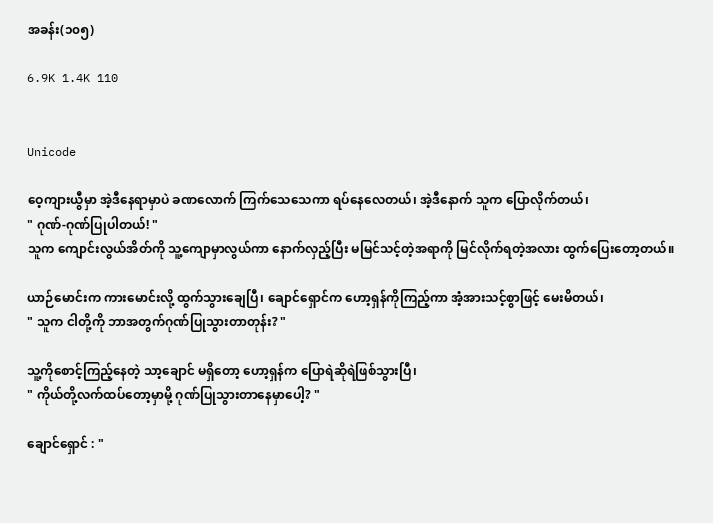အခန်း(၁၀၅)

6.9K 1.4K 110


Unicode

ဝေ့ကျားယွီမှာ အဲ့ဒီနေရာမှာပဲ ခဏလောက် ‌ကြက်သေသေကာ ရပ်နေလေတယ်၊ အဲ့ဒီနောက် သူက ပြောလိုက်တယ်၊
" ဂုဏ်-ဂုဏ်ပြုပါတယ်! "
သူက ကျောင်းလွယ်အိတ်ကို သူ့ကျောမှာလွယ်ကာ နောက်လှည့်ပြီး မမြင်သင့်တဲ့အရာကို မြင်လိုက်ရတဲ့အလား ထွက်ပြေးတော့တယ်။

ယာဉ်မောင်းက ကားမောင်းလို့ ထွက်သွားချေပြီ၊ ချောင်ရှောင်က ဟော့ရှန်ကိုကြည့်ကာ အံ့အားသင့်စွာဖြင့် မေးမိတယ်၊
" သူက ငါတို့ကို ဘာအတွက်ဂုဏ်ပြုသွားတာတုန်း? "

သူ့ကိုစောင့်ကြည့်နေတဲ့ သာ့ချောင် မရှိတော့ ဟော့ရှန်က ပြောရဲဆိုရဲဖြစ်သွားပြီ၊
" ကိုယ်တို့လက်ထပ်တော့မှာမို့ ဂုဏ်ပြုသွားတာနေမှာပေါ့? "

ချောင်ရှောင် : "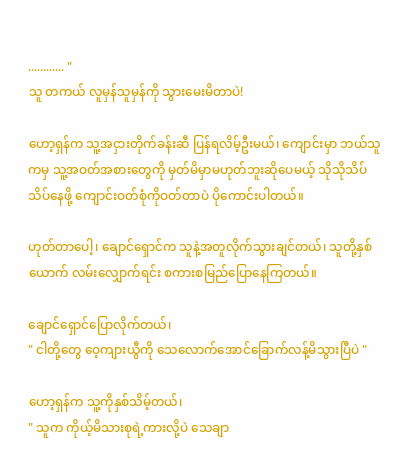............ "
သူ တကယ် လူမှန်သူမှန်ကို သွားမေးမိတာပဲ!

ဟော့ရှန်က သူ့အငှားတိုက်ခန်းဆီ ပြန်ရလိမ့်ဦးမယ်၊ ကျောင်းမှာ ဘယ်သူကမှ သူ့အဝတ်အစားတွေကို မှတ်မိမှာမဟုတ်ဘူးဆိုပေမယ့် သိုသိုသိပ်သိပ်နေဖို့ ကျောင်းဝတ်စုံကိုဝတ်တာပဲ ပိုကောင်းပါတယ်။

ဟုတ်တာပေါ့၊ ချောင်ရှောင်က သူနဲ့အတူလိုက်သွားချင်တယ်၊ သူတို့နှစ်ယောက် လမ်းလျှောက်ရင်း စကားစမြည်ပြောနေကြတယ်။

ချောင်ရှောင်ပြောလိုက်တယ်၊
" ငါတို့တွေ ဝေ့ကျားယွီကို သေလောက်အောင်ခြောက်လန့်မိသွားပြီပဲ "

ဟော့ရှန်က သူ့ကိုနှစ်သိမ့်တယ်၊
" သူက ကိုယ့်မိသားစုရဲ့ကားလို့ပဲ သေချာ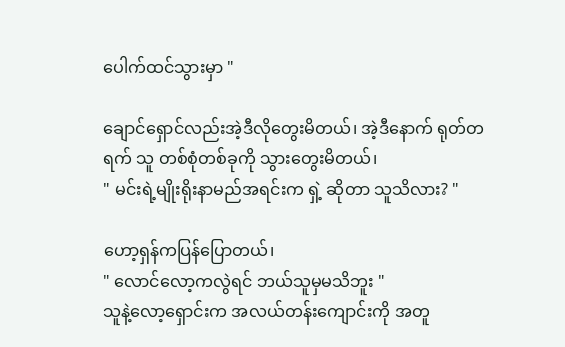ပေါက်ထင်သွားမှာ "

ချောင်ရှောင်လည်းအဲ့ဒီလိုတွေးမိတယ်၊ အဲ့ဒီနောက် ရုတ်တရက် သူ တစ်စုံတစ်ခုကို သွားတွေးမိတယ်၊
" မင်းရဲ့မျိုးရိုးနာမည်အရင်းက ရှဲ့ ဆိုတာ သူသိလား? "

ဟော့ရှန်ကပြန်ပြောတယ်၊
" လောင်လော့ကလွဲရင် ဘယ်သူမှမသိဘူး "
သူနဲ့လော့ရှောင်းက အလယ်တန်းကျောင်းကို အတူ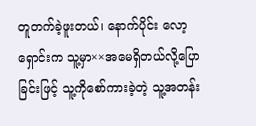တူတက်ခဲ့ဖူးတယ်၊ နောက်ပိုင်း လော့ရှောင်းက သူ့မှာ××အမေရှိတယ်လို့ပြောခြင်းဖြင့် သူ့ကိုစော်ကားခဲ့တဲ့ သူ့အတန်း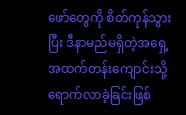ဖော်တွေကို စိတ်ကုန်သွားပြီး ဒီနာမည်မရှိတဲ့အရှေ့အထက်တန်းကျောင်းသို့ ရောက်လာခဲ့ခြင်းဖြစ်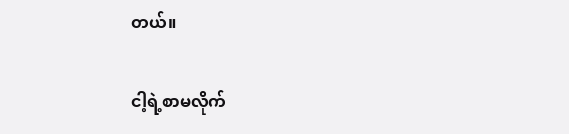တယ်။

ငါ့ရဲ့စာမလိုက်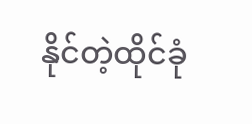နိုင်တဲ့ထိုင်ခုံ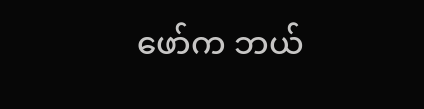ဖော်က ဘယ်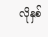လိုနှစ်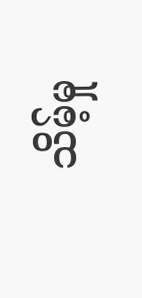သိမ့်မှု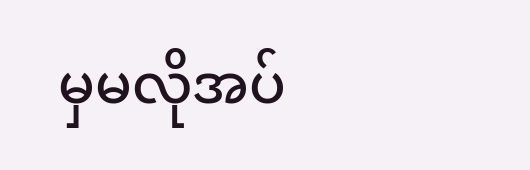မှမလိုအပ်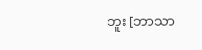ဘူး [ဘာသာ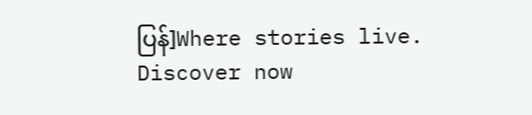ပြန်]Where stories live. Discover now